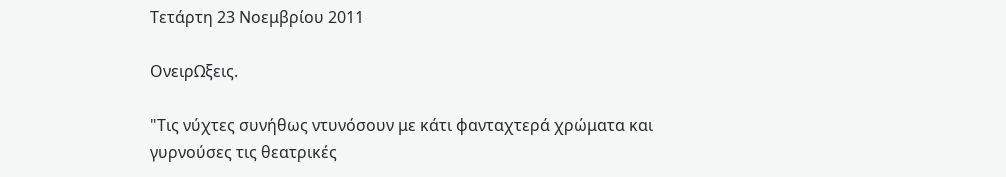Τετάρτη 23 Νοεμβρίου 2011

ΟνειρΩξεις.

"Τις νύχτες συνήθως ντυνόσουν με κάτι φανταχτερά χρώματα και γυρνούσες τις θεατρικές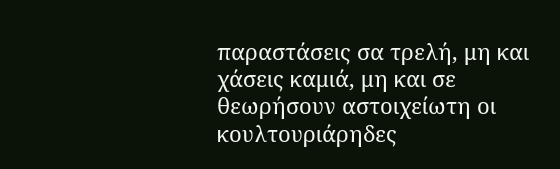παραστάσεις σα τρελή, μη και χάσεις καμιά, μη και σε θεωρήσουν αστοιχείωτη οι κουλτουριάρηδες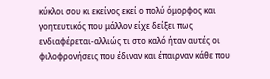κύκλοι σου κι εκείνος εκεί ο πολύ όμορφος και γοητευτικός που μάλλον είχε δείξει πως ενδιαφέρεται-αλλιώς τι στο καλό ήταν αυτές οι φιλοφρονήσεις που έδιναν και έπαιρναν κάθε που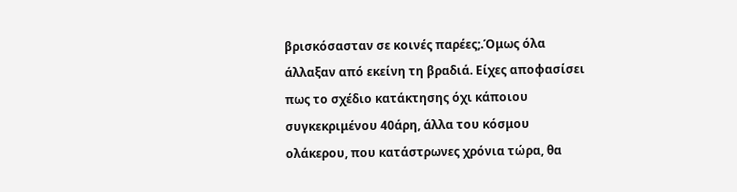βρισκόσασταν σε κοινές παρέες;.Όμως όλα άλλαξαν από εκείνη τη βραδιά. Είχες αποφασίσει πως το σχέδιο κατάκτησης όχι κάποιου συγκεκριμένου 40άρη, άλλα του κόσμου ολάκερου, που κατάστρωνες χρόνια τώρα, θα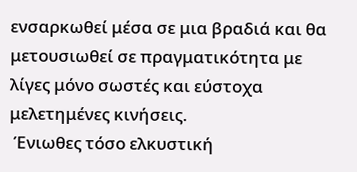ενσαρκωθεί μέσα σε μια βραδιά και θα μετουσιωθεί σε πραγματικότητα με λίγες μόνο σωστές και εύστοχα μελετημένες κινήσεις.
 Ένιωθες τόσο ελκυστική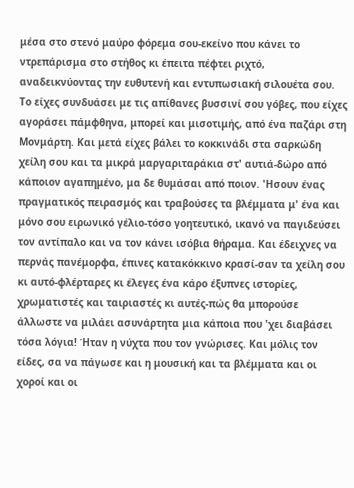μέσα στο στενό μαύρο φόρεμα σου-εκείνο που κάνει το ντρεπάρισμα στο στήθος κι έπειτα πέφτει ριχτό, αναδεικνύοντας την ευθυτενή και εντυπωσιακή σιλουέτα σου. Το είχες συνδυάσει με τις απίθανες βυσσινί σου γόβες, που είχες αγοράσει πάμφθηνα, μπορεί και μισοτιμής, από ένα παζάρι στη Μονμάρτη. Και μετά είχες βάλει το κοκκινάδι στα σαρκώδη χείλη σου και τα μικρά μαργαριταράκια στ' αυτιά-δώρο από κάποιον αγαπημένο, μα δε θυμάσαι από ποιον. 'Ησουν ένας πραγματικός πειρασμός και τραβούσες τα βλέμματα μ' ένα και μόνο σου ειρωνικό γέλιο-τόσο γοητευτικό, ικανό να παγιδεύσει τον αντίπαλο και να τον κάνει ισόβια θήραμα. Και έδειχνες να περνάς πανέμορφα, έπινες κατακόκκινο κρασί-σαν τα χείλη σου κι αυτό-φλέρταρες κι έλεγες ένα κάρο έξυπνες ιστορίες, χρωματιστές και ταιριαστές κι αυτές-πώς θα μπορούσε άλλωστε να μιλάει ασυνάρτητα μια κάποια που 'χει διαβάσει τόσα λόγια! Ήταν η νύχτα που τον γνώρισες. Και μόλις τον είδες, σα να πάγωσε και η μουσική και τα βλέμματα και οι χοροί και οι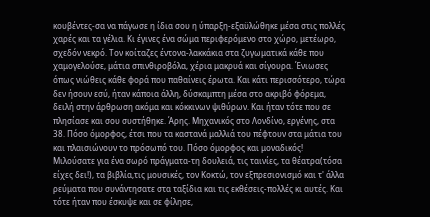κουβέντες-σα να πάγωσε η ίδια σου η ύπαρξη-εξαϋλώθηκε μέσα στις πολλές χαρές και τα γέλια. Κι έγινες ένα σώμα περιφερόμενο στο χώρο, μετέωρο, σχεδόν νεκρό. Τον κοίταζες έντονα-λακκάκια στα ζυγωματικά κάθε που χαμογελούσε, μάτια σπινθιροβόλα, χέρια μακρυά και σίγουρα. Ένιωσες όπως νιώθεις κάθε φορά που παθαίνεις έρωτα. Και κάτι περισσότερο, τώρα δεν ήσουν εσύ, ήταν κάποια άλλη, δύσκαμπτη μέσα στο ακριβό φόρεμα, δειλή στην άρθρωση ακόμα και κόκκινων ψιθύρων. Και ήταν τότε που σε πλησίασε και σου συστήθηκε. Άρης. Μηχανικός στο Λονδίνο, εργένης, στα 38. Πόσο όμορφος, έτσι που τα καστανά μαλλιά του πέφτουν στα μάτια του και πλαισιώνουν το πρόσωπό του. Πόσο όμορφος και μοναδικός! Μιλούσατε για ένα σωρό πράγματα-τη δουλειά, τις ταινίες, τα θέατρα(τόσα είχες δει!), τα βιβλία,τις μουσικές, τον Κοκτώ, τον εξπρεσιονισμό και τ' άλλα ρεύματα που συνάντησατε στα ταξίδια και τις εκθέσεις-πολλές κι αυτές. Και τότε ήταν που έσκυψε και σε φίλησε,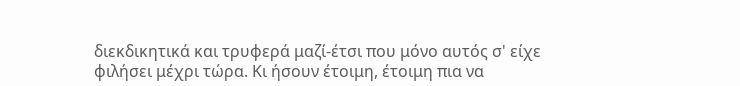διεκδικητικά και τρυφερά μαζί-έτσι που μόνο αυτός σ' είχε φιλήσει μέχρι τώρα. Κι ήσουν έτοιμη, έτοιμη πια να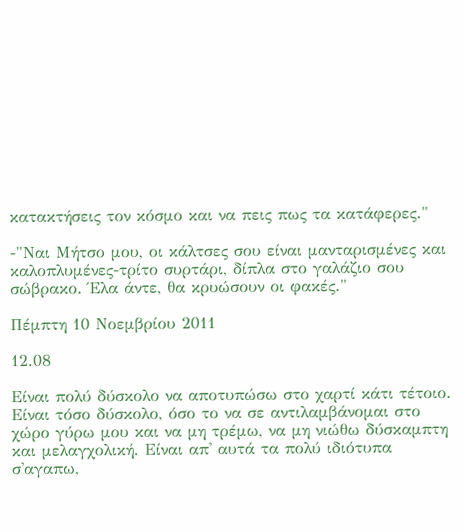κατακτήσεις τον κόσμο και να πεις πως τα κατάφερες."

-"Ναι Μήτσο μου, οι κάλτσες σου είναι μανταρισμένες και καλοπλυμένες-τρίτο συρτάρι, δίπλα στο γαλάζιο σου σώβρακο. Έλα άντε, θα κρυώσουν οι φακές."

Πέμπτη 10 Νοεμβρίου 2011

12.08

Είναι πολύ δύσκολο να αποτυπώσω στο χαρτί κάτι τέτοιο. Είναι τόσο δύσκολο, όσο το να σε αντιλαμβάνομαι στο χώρο γύρω μου και να μη τρέμω, να μη νιώθω δύσκαμπτη και μελαγχολική. Είναι απ' αυτά τα πολύ ιδιότυπα σ'αγαπω,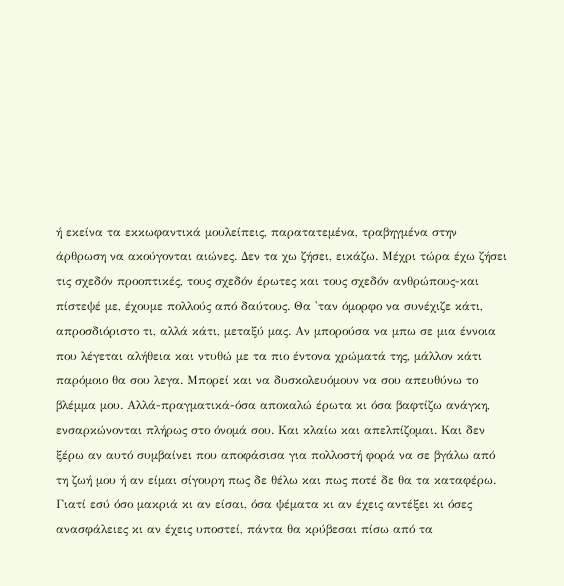ή εκείνα τα εκκωφαντικά μουλείπεις, παρατατεμένα, τραβηγμένα στην άρθρωση να ακούγονται αιώνες. Δεν τα χω ζήσει, εικάζω. Μέχρι τώρα έχω ζήσει τις σχεδόν προοπτικές, τους σχεδόν έρωτες και τους σχεδόν ανθρώπους-και πίστεψέ με, έχουμε πολλούς από δαύτους. Θα 'ταν όμορφο να συνέχιζε κάτι, απροσδιόριστο τι, αλλά κάτι, μεταξύ μας. Αν μπορούσα να μπω σε μια έννοια που λέγεται αλήθεια και ντυθώ με τα πιο έντονα χρώματά της, μάλλον κάτι παρόμοιο θα σου λεγα. Μπορεί και να δυσκολευόμουν να σου απευθύνω το βλέμμα μου. Αλλά-πραγματικά-όσα αποκαλώ έρωτα κι όσα βαφτίζω ανάγκη, ενσαρκώνονται πλήρως στο όνομά σου. Και κλαίω και απελπίζομαι. Και δεν ξέρω αν αυτό συμβαίνει που αποφάσισα για πολλοστή φορά να σε βγάλω από τη ζωή μου ή αν είμαι σίγουρη πως δε θέλω και πως ποτέ δε θα τα καταφέρω. Γιατί εσύ όσο μακριά κι αν είσαι, όσα ψέματα κι αν έχεις αντέξει κι όσες ανασφάλειες κι αν έχεις υποστεί, πάντα θα κρύβεσαι πίσω από τα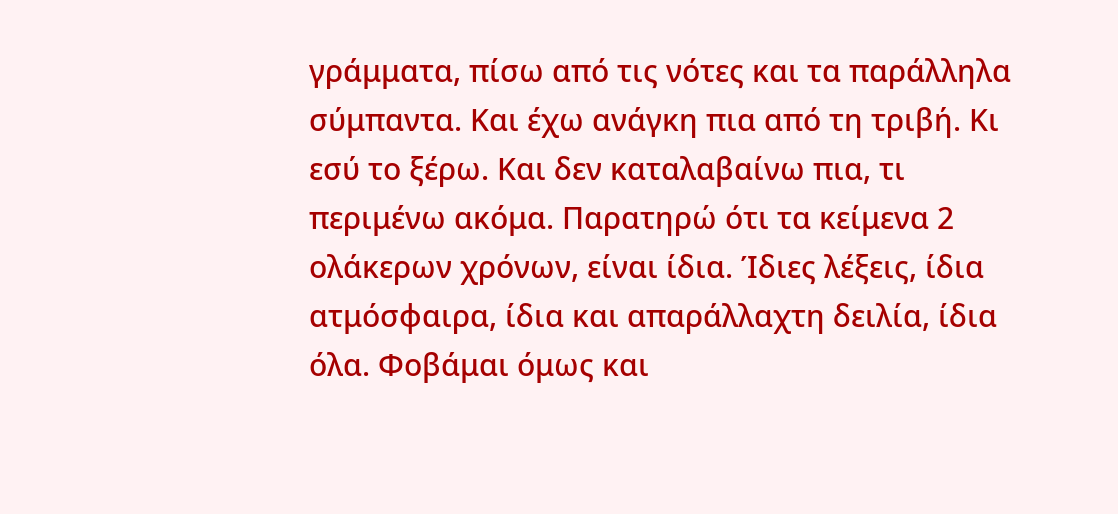γράμματα, πίσω από τις νότες και τα παράλληλα σύμπαντα. Και έχω ανάγκη πια από τη τριβή. Κι εσύ το ξέρω. Και δεν καταλαβαίνω πια, τι περιμένω ακόμα. Παρατηρώ ότι τα κείμενα 2 ολάκερων χρόνων, είναι ίδια. Ίδιες λέξεις, ίδια ατμόσφαιρα, ίδια και απαράλλαχτη δειλία, ίδια όλα. Φοβάμαι όμως και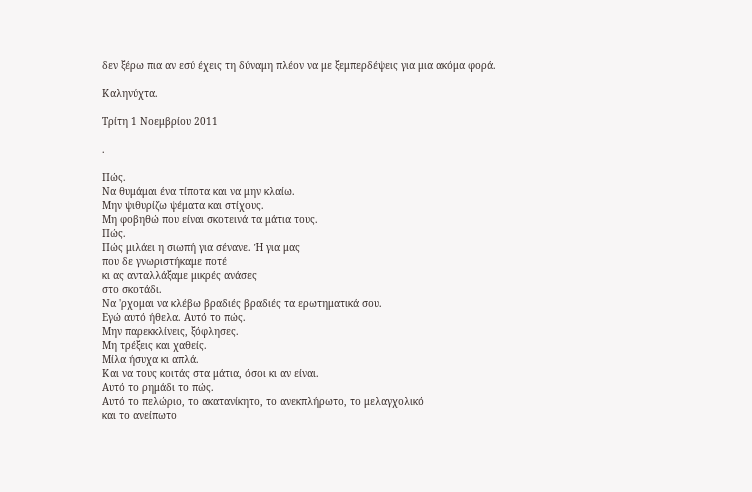δεν ξέρω πια αν εσύ έχεις τη δύναμη πλέον να με ξεμπερδέψεις για μια ακόμα φορά.

Καληνύχτα.

Τρίτη 1 Νοεμβρίου 2011

.

Πώς.
Να θυμάμαι ένα τίποτα και να μην κλαίω.
Μην ψιθυρίζω ψέματα και στίχους.
Μη φοβηθώ που είναι σκοτεινά τα μάτια τους.
Πώς.
Πώς μιλάει η σιωπή για σένανε. Ή για μας
που δε γνωριστήκαμε ποτέ
κι ας ανταλλάξαμε μικρές ανάσες
στο σκοτάδι.
Να 'ρχομαι να κλέβω βραδιές βραδιές τα ερωτηματικά σου.
Εγώ αυτό ήθελα. Αυτό το πώς.
Μην παρεκκλίνεις, ξόφλησες.
Μη τρέξεις και χαθείς.
Μίλα ήσυχα κι απλά.
Και να τους κοιτάς στα μάτια, όσοι κι αν είναι.
Αυτό το ρημάδι το πώς.
Αυτό το πελώριο, το ακατανίκητο, το ανεκπλήρωτο, το μελαγχολικό
και το ανείπωτο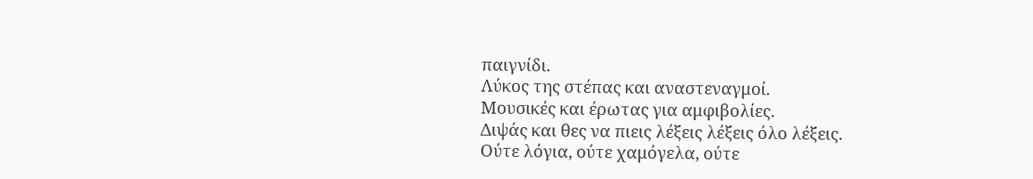παιγνίδι.
Λύκος της στέπας και αναστεναγμοί.
Μουσικές και έρωτας για αμφιβολίες.
Διψάς και θες να πιεις λέξεις λέξεις όλο λέξεις.
Ούτε λόγια, ούτε χαμόγελα, ούτε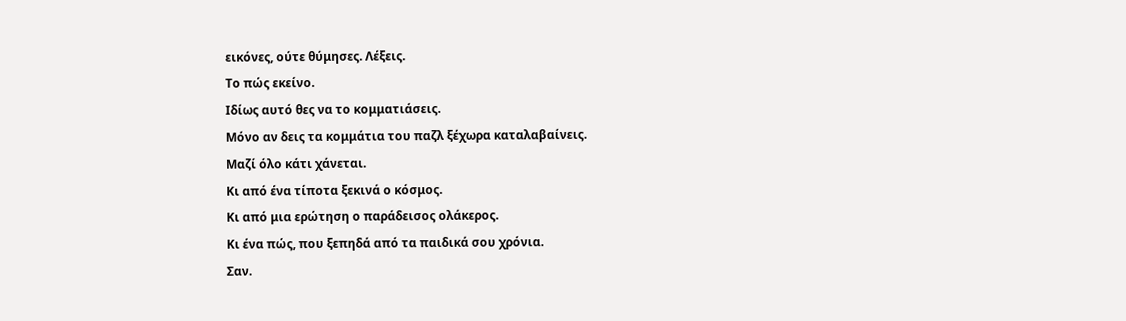εικόνες, ούτε θύμησες. Λέξεις.
Το πώς εκείνο.
Ιδίως αυτό θες να το κομματιάσεις.
Μόνο αν δεις τα κομμάτια του παζλ ξέχωρα καταλαβαίνεις.
Μαζί όλο κάτι χάνεται.
Κι από ένα τίποτα ξεκινά ο κόσμος.
Κι από μια ερώτηση ο παράδεισος ολάκερος.
Κι ένα πώς, που ξεπηδά από τα παιδικά σου χρόνια.
Σαν.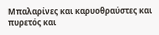Μπαλαρίνες και καρυοθραύστες και πυρετός και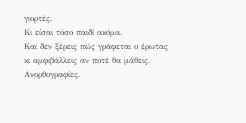γιορτές.
Κι είσαι τόσο παιδί ακόμα.
Και δεν ξέρεις πώς γράφεται ο έρωτας
κι αμφιβάλλεις αν ποτέ θα μάθεις.
Ανορθογραφίες.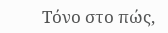Τόνο στο πώς,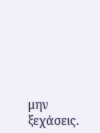μην ξεχάσεις.